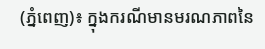(ភ្នំពេញ)៖ ក្នុងករណីមានមរណភាពនៃ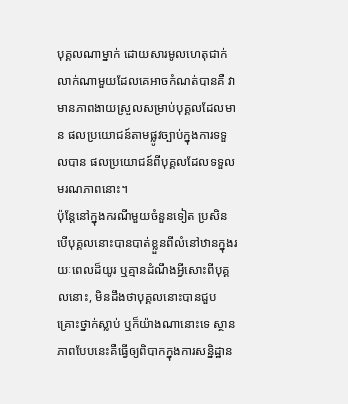បុគ្គលណាម្នាក់ ដោយសារមូលហេតុជាក់លាក់ណាមួយដែលគេអាចកំណត់បានគឺ វាមានភាពងាយស្រួលសម្រាប់បុគ្គលដែលមាន ផលប្រយោជន៍តាមផ្លូវច្បាប់ក្នុងការទទួលបាន ផលប្រយោជន៍ពីបុគ្គលដែលទទួលមរណភាពនោះ។
ប៉ុន្តែនៅក្នុងករណីមួយចំនួនទៀត ប្រសិនបើបុគ្គលនោះបានបាត់ខ្លួនពីលំនៅឋានក្នុងរយៈពេលដ៏យូរ ឬគ្មានដំណឹងអ្វីសោះពីបុគ្គលនោះ, មិនដឹងថាបុគ្គលនោះបានជួបគ្រោះថ្នាក់ស្លាប់ ឬក៏យ៉ាងណានោះទេ ស្ថានភាពបែបនេះគឺធ្វើឲ្យពិបាកក្នុងការសន្និដ្ឋាន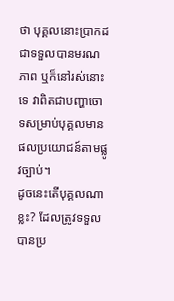ថា បុគ្គលនោះប្រាកដជាទទួលបានមរណភាព ឬក៏នៅរស់នោះទេ វាពិតជាបញ្ហាចោទសម្រាប់បុគ្គលមានផលប្រយោជន៍តាមផ្លូវច្បាប់។
ដូចនេះតើបុគ្គលណាខ្លះ? ដែលត្រូវទទួលបានប្រ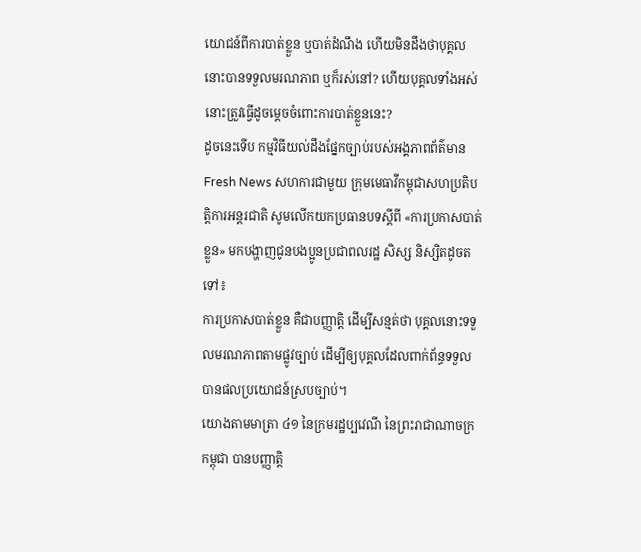យោជន៍ពីការបាត់ខ្លួន ឬបាត់ដំណឹង ហើយមិនដឹងថាបុគ្គលនោះបានទទួលមរណភាព ឬក៏រស់នៅ? ហើយបុគ្គលទាំងអស់នោះត្រួវធ្វើដូចម្ដេចចំពោះការបាត់ខ្លួននេះ?
ដូចនេះទើប កម្មវិធីយល់ដឹងផ្នែកច្បាប់របស់អង្គភាពព័ត៌មាន Fresh News សហការជាមួយ ក្រុមមេធាវីកម្ពុជាសហប្រតិបត្តិការអន្តរជាតិ សូមលើកយកប្រធានបទស្ដីពី «ការប្រកាសបាត់ខ្លួន» មកបង្ហាញជូនបងប្អូនប្រជាពលរដ្ឋ សិស្ស និស្សិតដូចតទៅ៖
ការប្រកាសបាត់ខ្លួន គឺជាបញ្ញាត្តិ ដើម្បីសន្មត់ថា បុគ្គលនោះទទួលមរណភាពតាមផ្លូវច្បាប់ ដើម្បីឲ្យបុគ្គលដែលពាក់ព័ន្ធទទួលបានផលប្រយោជន៍ស្របច្បាប់។
យោងតាមមាត្រា ៤១ នៃក្រមរដ្ឋប្បវេណី នៃព្រះរាជាណាចក្រកម្ពុជា បានបញ្ញាត្តិ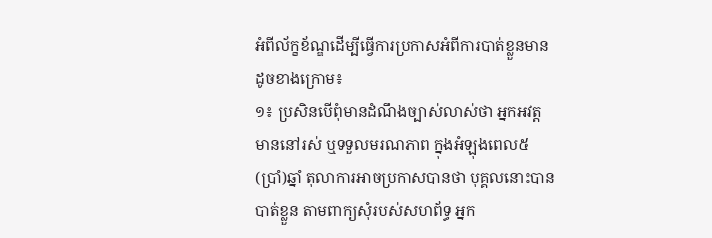អំពីល័ក្ខខ័ណ្ឌដើម្បីធ្វើការប្រកាសអំពីការបាត់ខ្លួនមានដូចខាងក្រោម៖
១៖ ប្រសិនបើពុំមានដំណឹងច្បាស់លាស់ថា អ្នកអវត្តមាននៅរស់ ឬទទួលមរណភាព ក្នុងអំឡុងពេល៥(ប្រាំ)ឆ្នាំ តុលាការអាចប្រកាសបានថា បុគ្គលនោះបានបាត់ខ្លួន តាមពាក្យសុំរបស់សហព័ទ្ធ អ្នក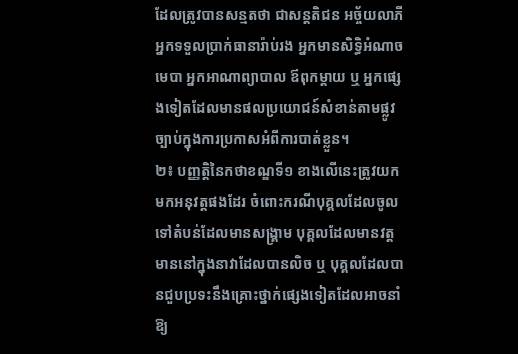ដែលត្រូវបានសន្មតថា ជាសន្តតិជន អច្ច័យលាភី អ្នកទទួលប្រាក់ធានារ៉ាប់រង អ្នកមានសិទ្ធិអំណាចមេបា អ្នកអាណាព្យាបាល ឪពុកម្តាយ ឬ អ្នកផ្សេងទៀតដែលមានផលប្រយោជន៍សំខាន់តាមផ្លូវច្បាប់ក្នុងការប្រកាសអំពីការបាត់ខ្លួន។
២៖ បញ្ញត្តិនៃកថាខណ្ឌទី១ ខាងលើនេះត្រូវយកមកអនុវត្តផងដែរ ចំពោះករណីបុគ្គលដែលចូលទៅតំបន់ដែលមានសង្គ្រាម បុគ្គលដែលមានវត្តមាននៅក្នុងនាវាដែលបានលិច ឬ បុគ្គលដែលបានជួបប្រទះនឹងគ្រោះថ្នាក់ផ្សេងទៀតដែលអាចនាំឱ្យ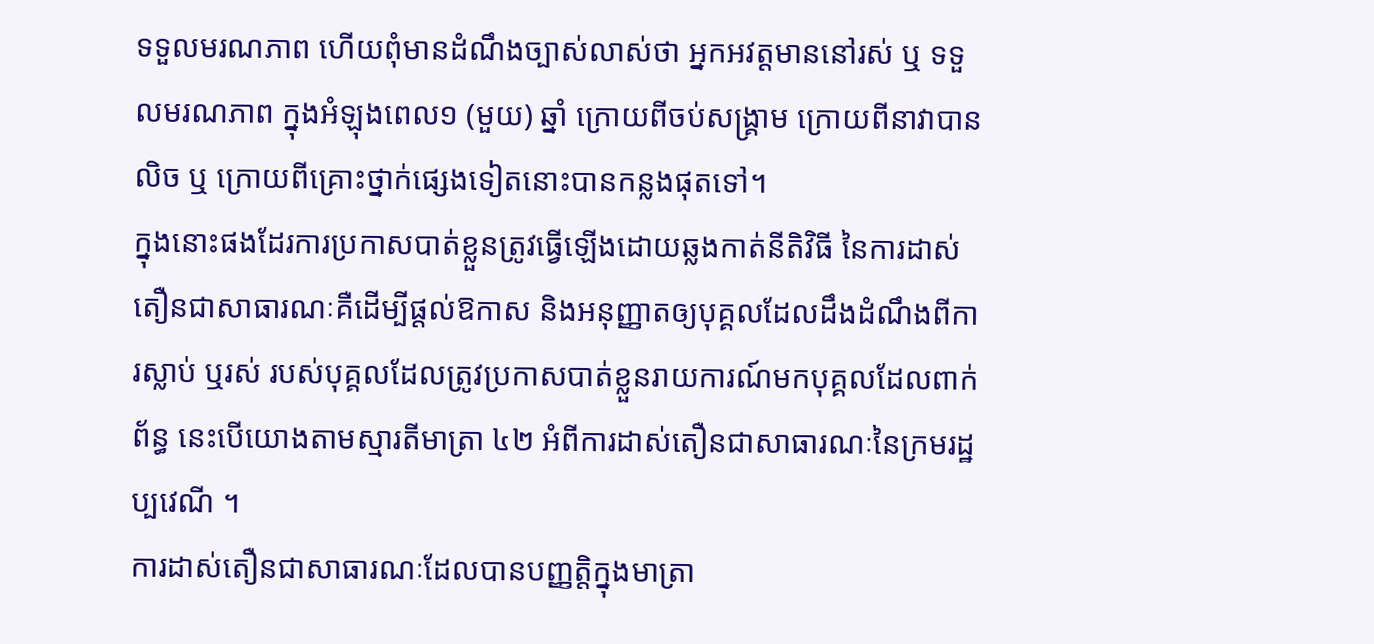ទទួលមរណភាព ហើយពុំមានដំណឹងច្បាស់លាស់ថា អ្នកអវត្តមាននៅរស់ ឬ ទទួលមរណភាព ក្នុងអំឡុងពេល១ (មួយ) ឆ្នាំ ក្រោយពីចប់សង្គ្រាម ក្រោយពីនាវាបានលិច ឬ ក្រោយពីគ្រោះថ្នាក់ផ្សេងទៀតនោះបានកន្លងផុតទៅ។
ក្នុងនោះផងដែរការប្រកាសបាត់ខ្លួនត្រូវធ្វើឡើងដោយឆ្លងកាត់នីតិវិធី នៃការដាស់តឿនជាសាធារណៈគឺដើម្បីផ្តល់ឱកាស និងអនុញ្ញាតឲ្យបុគ្គលដែលដឹងដំណឹងពីការស្លាប់ ឬរស់ របស់បុគ្គលដែលត្រូវប្រកាសបាត់ខ្លួនរាយការណ៍មកបុគ្គលដែលពាក់ព័ន្ធ នេះបើយោងតាមស្មារតីមាត្រា ៤២ អំពីការដាស់តឿនជាសាធារណៈនៃក្រមរដ្ឋប្បវេណី ។
ការដាស់តឿនជាសាធារណៈដែលបានបញ្ញត្តិក្នុងមាត្រា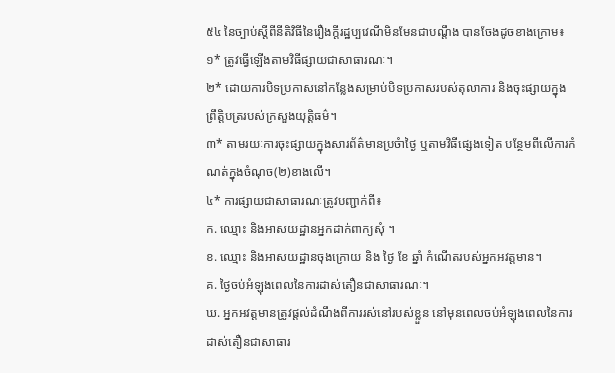៥៤ នៃច្បាប់ស្តីពីនីតិវិធីនៃរឿងក្តីរដ្ឋប្បវេណីមិនមែនជាបណ្តឹង បានចែងដូចខាងក្រោម៖
១* ត្រូវធ្វើឡើងតាមវិធីផ្សាយជាសាធារណៈ។
២* ដោយការបិទប្រកាសនៅកន្លែងសម្រាប់បិទប្រកាសរបស់តុលាការ និងចុះផ្សាយក្នុងព្រឹត្តិបត្ររបស់ក្រសួងយុត្តិធម៌។
៣* តាមរយៈការចុះផ្សាយក្នុងសារព័ត៌មានប្រចំាថ្ងៃ ឬតាមវិធីផ្សេងទៀត បន្ថែមពីលើការកំណត់ក្នុងចំណុច(២)ខាងលើ។
៤* ការផ្សាយជាសាធារណៈត្រូវបញ្ជាក់ពី៖
ក. ឈ្មោះ និងអាសយដ្ឋានអ្នកដាក់ពាក្យសុំ ។
ខ. ឈ្មោះ និងអាសយដ្ឋានចុងក្រោយ និង ថ្ងៃ ខែ ឆ្នាំ កំណើតរបស់អ្នកអវត្តមាន។
គ. ថ្ងៃចប់អំឡុងពេលនៃការដាស់តឿនជាសាធារណៈ។
ឃ. អ្នកអវត្តមានត្រូវផ្តល់ដំណឹងពីការរស់នៅរបស់ខ្លួន នៅមុនពេលចប់អំឡុងពេលនៃការដាស់តឿនជាសាធារ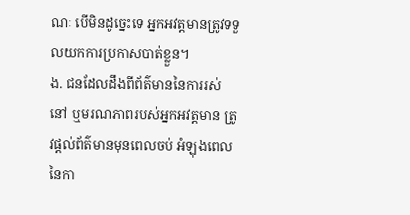ណៈ បើមិនដូច្នេះទេ អ្នកអវត្តមានត្រូវទទួលយកការប្រកាសបាត់ខ្លួន។
ង. ជនដែលដឹងពីព័ត៌មាននៃការរស់នៅ ឬមរណភាពរបស់អ្នកអវត្តមាន ត្រូវផ្តល់ព័ត៌មានមុនពេលចប់ អំឡុងពេលនៃកា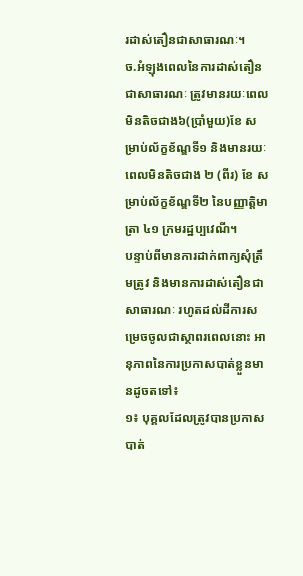រដាស់តឿនជាសាធារណៈ។
ច.អំឡុងពេលនៃការដាស់តឿនជាសាធារណៈ ត្រូវមានរយៈពេលមិនតិចជាង៦(ប្រាំមួយ)ខែ សម្រាប់ល័ក្ខខ័ណ្ឌទី១ និងមានរយៈពេលមិនតិចជាង ២ (ពីរ) ខែ សម្រាប់ល័ក្ខខ័ណ្ឌទី២ នៃបញ្ញាត្តិមាត្រា ៤១ ក្រមរដ្ឋប្បវេណី។
បន្ទាប់ពីមានការដាក់ពាក្យសុំត្រឹមត្រូវ និងមានការដាស់តឿនជាសាធារណៈ រហូតដល់ដីការសម្រេចចូលជាស្ថាពរពេលនោះ អានុភាពនៃការប្រកាសបាត់ខ្លួនមានដូចតទៅ៖
១៖ បុគ្គលដែលត្រូវបានប្រកាសបាត់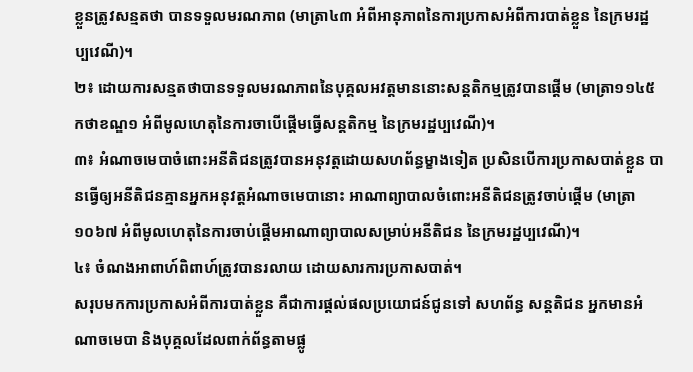ខ្លួនត្រូវសន្មតថា បានទទួលមរណភាព (មាត្រា៤៣ អំពីអានុភាពនៃការប្រកាសអំពីការបាត់ខ្លួន នៃក្រមរដ្ឋប្បវេណី)។
២៖ ដោយការសន្មតថាបានទទួលមរណភាពនៃបុគ្គលអវត្តមាននោះសន្តតិកម្មត្រូវបានផ្តើម (មាត្រា១១៤៥ កថាខណ្ឌ១ អំពីមូលហេតុនៃការចាបើផ្តើមធ្វើសន្តតិកម្ម នៃក្រមរដ្ឋប្បវេណី)។
៣៖ អំណាចមេបាចំពោះអនីតិជនត្រូវបានអនុវត្តដោយសហព័ន្ធម្ខាងទៀត ប្រសិនបើការប្រកាសបាត់ខ្លួន បានធ្វើឲ្យអនីតិជនគ្មានអ្នកអនុវត្តអំណាចមេបានោះ អាណាព្យាបាលចំពោះអនីតិជនត្រូវចាប់ផ្តើម (មាត្រា១០៦៧ អំពីមូលហេតុនៃការចាប់ផ្តើមអាណាព្យាបាលសម្រាប់អនីតិជន នៃក្រមរដ្ឋប្បវេណី)។
៤៖ ចំណងអាពាហ៍ពិពាហ៍ត្រូវបានរលាយ ដោយសារការប្រកាសបាត់។
សរុបមកការប្រកាសអំពីការបាត់ខ្លួន គឺជាការផ្ដល់ផលប្រយោជន៍ជូនទៅ សហព័ន្ធ សន្តតិជន អ្នកមានអំណាចមេបា និងបុគ្គលដែលពាក់ព័ន្ធតាមផ្លូ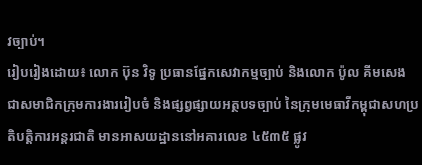វច្បាប់។
រៀបរៀងដោយ៖ លោក ប៊ុន វិទូ ប្រធានផ្នែកសេវាកម្មច្បាប់ និងលោក ប៉ូល គីមសេង ជាសមាជិកក្រុមការងាររៀបចំ និងផ្សព្វផ្សាយអត្ថបទច្បាប់ នៃក្រុមមេធាវីកម្ពុជាសហប្រតិបត្តិការអន្តរជាតិ មានអាសយដ្ឋាននៅអគារលេខ ៤៥៣៥ ផ្លូវ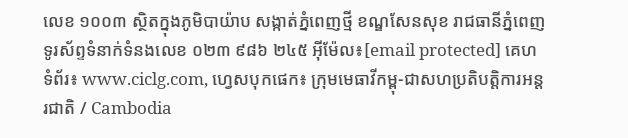លេខ ១០០៣ ស្ថិតក្នុងភូមិបាយ៉ាប សង្កាត់ភ្នំពេញថ្មី ខណ្ឌសែនសុខ រាជធានីភ្នំពេញ ទូរស័ព្ទទំនាក់ទំនងលេខ ០២៣ ៩៨៦ ២៤៥ អ៊ីម៉ែល៖[email protected] គេហទំព័រ៖ www.ciclg.com, ហ្វេសបុកផេក៖ ក្រុមមេធាវីកម្ពុ-ជាសហប្រតិបត្តិការអន្តរជាតិ / Cambodia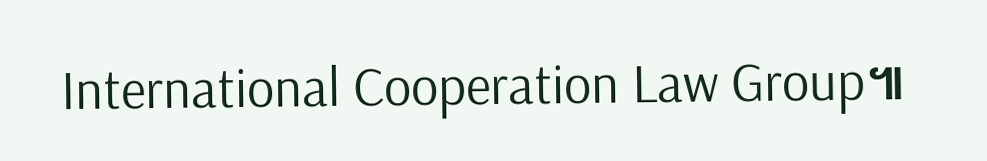International Cooperation Law Group៕